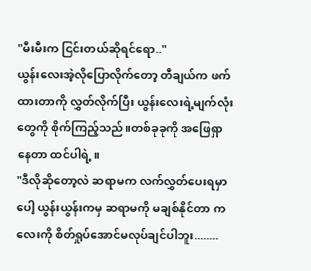"မီးမီးက ငြင်းတယ်ဆိုရင်ရော.."
ယွန်းလေးအဲ့လိုပြောလိုက်တော့ တီချယ်က ဖက်ထားတာကို လွှတ်လိုက်ပြီး ယွန်းလေးရဲ့မျက်လုံးတွေကို စိုက်ကြည့်သည်။တစ်ခုခုကို အဖြေရှာနေတာ ထင်ပါရဲ့။
"ဒီလိုဆိုတော့လဲ ဆရာမက လက်လွှတ်ပေးရမှာပေါ့ ယွန်းယွန်းကမှ ဆရာမကို မချစ်နိုင်တာ ကလေးကို စိတ်ရှုပ်အောင်မလုပ်ချင်ပါဘူး........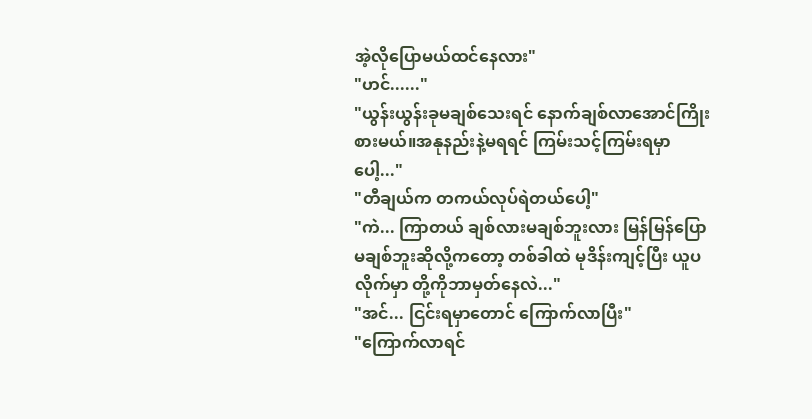အဲ့လိုပြောမယ်ထင်နေလား"
"ဟင်......"
"ယွန်းယွန်းခုမချစ်သေးရင် နောက်ချစ်လာအောင်ကြိုးစားမယ်။အနုနည်းနဲ့မရရင် ကြမ်းသင့်ကြမ်းရမှာပေါ့..."
"တီချယ်က တကယ်လုပ်ရဲတယ်ပေါ့"
"ကဲ... ကြာတယ် ချစ်လားမချစ်ဘူးလား မြန်မြန်ပြော မချစ်ဘူးဆိုလို့ကတော့ တစ်ခါထဲ မုဒိန်းကျင့်ပြီး ယူပလိုက်မှာ တို့ကိုဘာမှတ်နေလဲ..."
"အင်... ငြင်းရမှာတောင် ကြောက်လာပြီး"
"ကြောက်လာရင်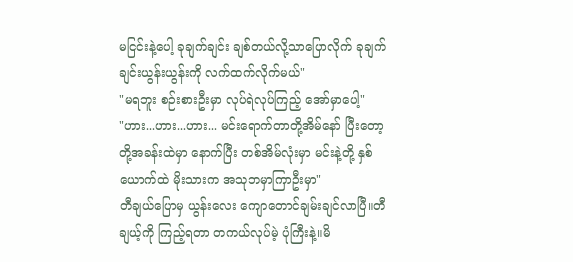မငြင်းနဲ့ပေါ့ ခုချက်ချင်း ချစ်တယ်လို့သာပြောလိုက် ခုချက်ချင်းယွန်းယွန်းကို လက်ထက်လိုက်မယ်"
"မရဘူး စဉ်းစားဦးမှာ လုပ်ရဲလုပ်ကြည့် အော်မှာပေါ့"
"ဟား...ဟား...ဟား... မင်းရောက်တာတို့အိမ်နော် ပြီးတော့ တို့အခန်းထဲမှာ နောက်ပြီး တစ်အိမ်လုံးမှာ မင်းနဲ့တို့ နှစ်ယောက်ထဲ မိုးသားက အသုဘမှာကြာဦးမှာ"
တီချယ်ပြောမှ ယွန်းလေး ကျောတောင်ချမ်းချင်လာပြီ။တီချယ့်ကို ကြည့်ရတာ တကယ်လုပ်မဲ့ ပုံကြီးနဲ့။မိ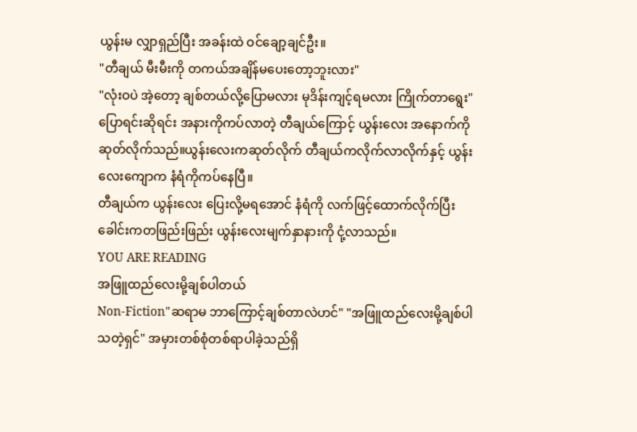ယွန်းမ လျှာရှည်ပြီး အခန်းထဲ ဝင်ချော့ချင်ဦး။
"တီချယ် မီးမီးကို တကယ်အချိန်မပေးတော့ဘူးလား"
"လုံးဝပဲ အဲ့တော့ ချစ်တယ်လို့ပြောမလား မုဒိန်းကျင့်ရမလား ကြိုက်တာရွေး"
ပြောရင်းဆိုရင်း အနားကိုကပ်လာတဲ့ တီချယ်ကြောင့် ယွန်းလေး အနောက်ကိုဆုတ်လိုက်သည်။ယွန်းလေးကဆုတ်လိုက် တီချယ်ကလိုက်လာလိုက်နှင့် ယွန်းလေးကျောက နံရံကိုကပ်နေပြီ။
တီချယ်က ယွန်းလေး ပြေးလို့မရအောင် နံရံကို လက်ဖြင့်ထောက်လိုက်ပြီး ခေါင်းကတဖြည်းဖြည်း ယွန်းလေးမျက်နှာနားကို ငုံ့လာသည်။
YOU ARE READING
အဖြူထည်လေးမို့ချစ်ပါတယ်
Non-Fiction"ဆရာမ ဘာကြောင့်ချစ်တာလဲဟင်" "အဖြူထည်လေးမို့ချစ်ပါသတဲ့ရှင်" အမှားတစ်စုံတစ်ရာပါခဲ့သည်ရှိ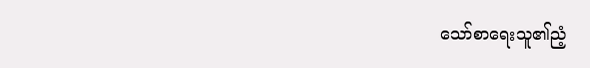သော်စာရေးသူ၏ညံ့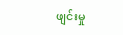ဖျင်းမှု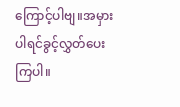ကြောင့်ပါဗျ။အမှားပါရင်ခွင့်လွှတ်ပေးကြပါ။